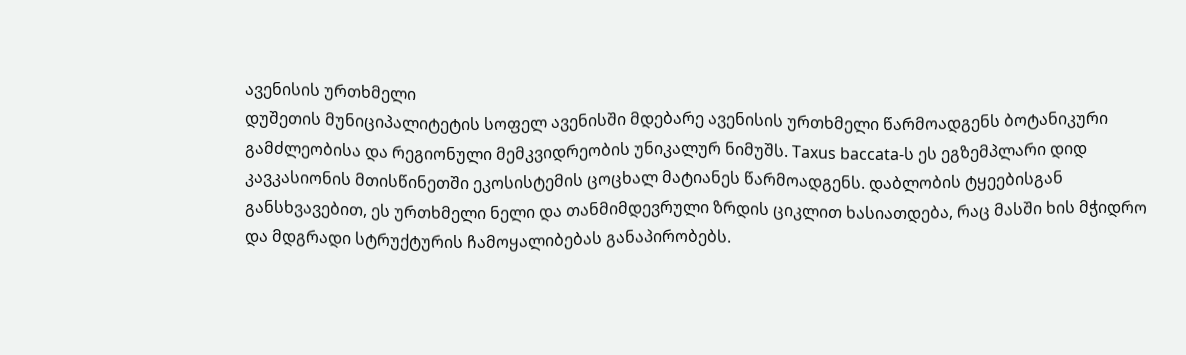ავენისის ურთხმელი
დუშეთის მუნიციპალიტეტის სოფელ ავენისში მდებარე ავენისის ურთხმელი წარმოადგენს ბოტანიკური გამძლეობისა და რეგიონული მემკვიდრეობის უნიკალურ ნიმუშს. Taxus baccata-ს ეს ეგზემპლარი დიდ კავკასიონის მთისწინეთში ეკოსისტემის ცოცხალ მატიანეს წარმოადგენს. დაბლობის ტყეებისგან განსხვავებით, ეს ურთხმელი ნელი და თანმიმდევრული ზრდის ციკლით ხასიათდება, რაც მასში ხის მჭიდრო და მდგრადი სტრუქტურის ჩამოყალიბებას განაპირობებს.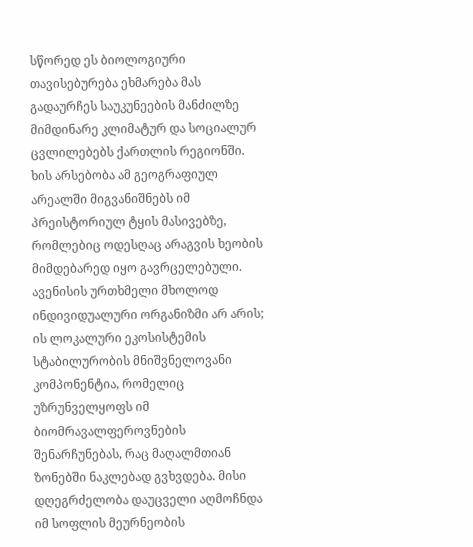სწორედ ეს ბიოლოგიური თავისებურება ეხმარება მას გადაურჩეს საუკუნეების მანძილზე მიმდინარე კლიმატურ და სოციალურ ცვლილებებს ქართლის რეგიონში.
ხის არსებობა ამ გეოგრაფიულ არეალში მიგვანიშნებს იმ პრეისტორიულ ტყის მასივებზე, რომლებიც ოდესღაც არაგვის ხეობის მიმდებარედ იყო გავრცელებული. ავენისის ურთხმელი მხოლოდ ინდივიდუალური ორგანიზმი არ არის; ის ლოკალური ეკოსისტემის სტაბილურობის მნიშვნელოვანი კომპონენტია, რომელიც უზრუნველყოფს იმ ბიომრავალფეროვნების შენარჩუნებას, რაც მაღალმთიან ზონებში ნაკლებად გვხვდება. მისი დღეგრძელობა დაუცველი აღმოჩნდა იმ სოფლის მეურნეობის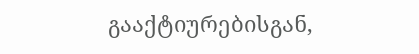გააქტიურებისგან,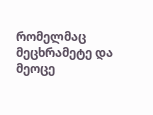რომელმაც მეცხრამეტე და მეოცე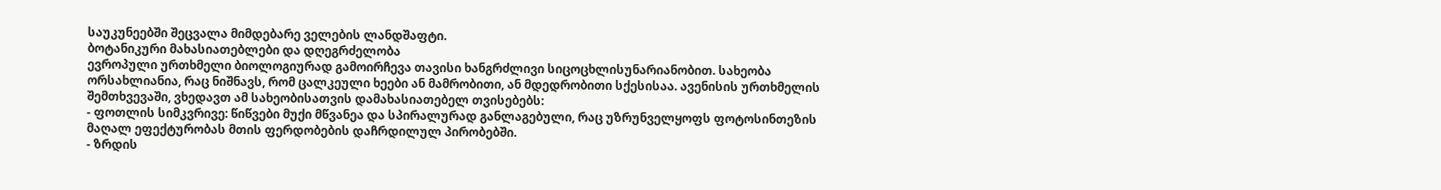საუკუნეებში შეცვალა მიმდებარე ველების ლანდშაფტი.
ბოტანიკური მახასიათებლები და დღეგრძელობა
ევროპული ურთხმელი ბიოლოგიურად გამოირჩევა თავისი ხანგრძლივი სიცოცხლისუნარიანობით. სახეობა ორსახლიანია, რაც ნიშნავს, რომ ცალკეული ხეები ან მამრობითი, ან მდედრობითი სქესისაა. ავენისის ურთხმელის შემთხვევაში, ვხედავთ ამ სახეობისათვის დამახასიათებელ თვისებებს:
- ფოთლის სიმკვრივე: წიწვები მუქი მწვანეა და სპირალურად განლაგებული, რაც უზრუნველყოფს ფოტოსინთეზის მაღალ ეფექტურობას მთის ფერდობების დაჩრდილულ პირობებში.
- ზრდის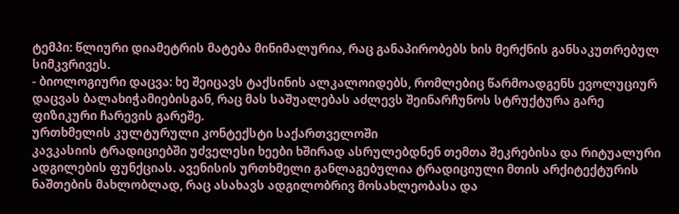ტემპი: წლიური დიამეტრის მატება მინიმალურია, რაც განაპირობებს ხის მერქნის განსაკუთრებულ სიმკვრივეს.
- ბიოლოგიური დაცვა: ხე შეიცავს ტაქსინის ალკალოიდებს, რომლებიც წარმოადგენს ევოლუციურ დაცვას ბალახიჭამიებისგან, რაც მას საშუალებას აძლევს შეინარჩუნოს სტრუქტურა გარე ფიზიკური ჩარევის გარეშე.
ურთხმელის კულტურული კონტექსტი საქართველოში
კავკასიის ტრადიციებში უძველესი ხეები ხშირად ასრულებდნენ თემთა შეკრებისა და რიტუალური ადგილების ფუნქციას. ავენისის ურთხმელი განლაგებულია ტრადიციული მთის არქიტექტურის ნაშთების მახლობლად, რაც ასახავს ადგილობრივ მოსახლეობასა და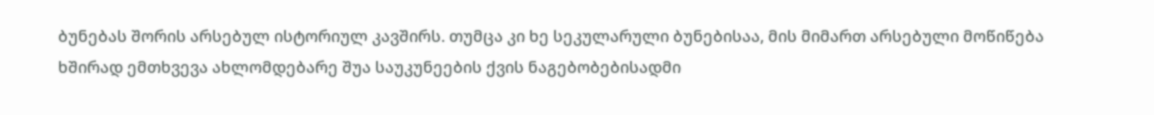ბუნებას შორის არსებულ ისტორიულ კავშირს. თუმცა კი ხე სეკულარული ბუნებისაა, მის მიმართ არსებული მოწიწება ხშირად ემთხვევა ახლომდებარე შუა საუკუნეების ქვის ნაგებობებისადმი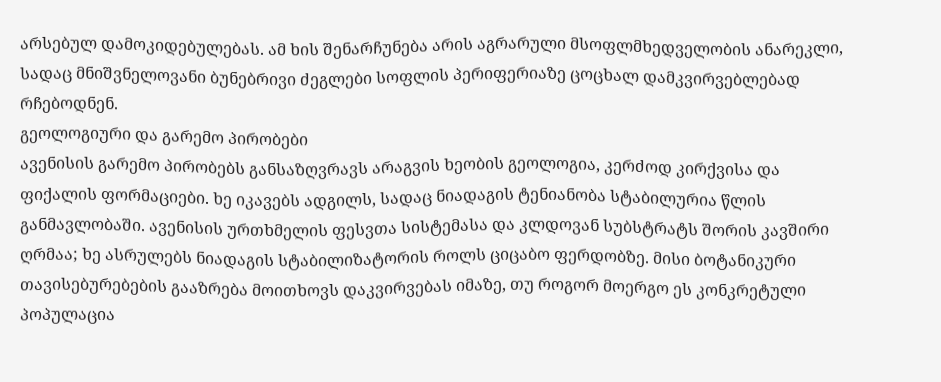არსებულ დამოკიდებულებას. ამ ხის შენარჩუნება არის აგრარული მსოფლმხედველობის ანარეკლი, სადაც მნიშვნელოვანი ბუნებრივი ძეგლები სოფლის პერიფერიაზე ცოცხალ დამკვირვებლებად რჩებოდნენ.
გეოლოგიური და გარემო პირობები
ავენისის გარემო პირობებს განსაზღვრავს არაგვის ხეობის გეოლოგია, კერძოდ კირქვისა და ფიქალის ფორმაციები. ხე იკავებს ადგილს, სადაც ნიადაგის ტენიანობა სტაბილურია წლის განმავლობაში. ავენისის ურთხმელის ფესვთა სისტემასა და კლდოვან სუბსტრატს შორის კავშირი ღრმაა; ხე ასრულებს ნიადაგის სტაბილიზატორის როლს ციცაბო ფერდობზე. მისი ბოტანიკური თავისებურებების გააზრება მოითხოვს დაკვირვებას იმაზე, თუ როგორ მოერგო ეს კონკრეტული პოპულაცია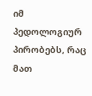იმ პედოლოგიურ პირობებს, რაც მათ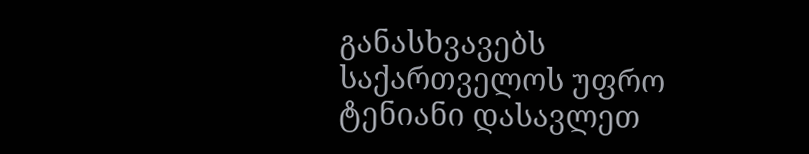განასხვავებს საქართველოს უფრო ტენიანი დასავლეთ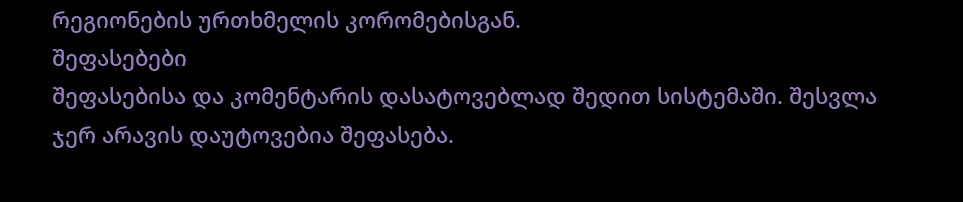რეგიონების ურთხმელის კორომებისგან.
შეფასებები
შეფასებისა და კომენტარის დასატოვებლად შედით სისტემაში. შესვლა
ჯერ არავის დაუტოვებია შეფასება.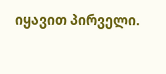იყავით პირველი.